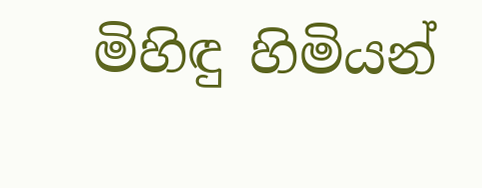මිහිඳු හිමියන්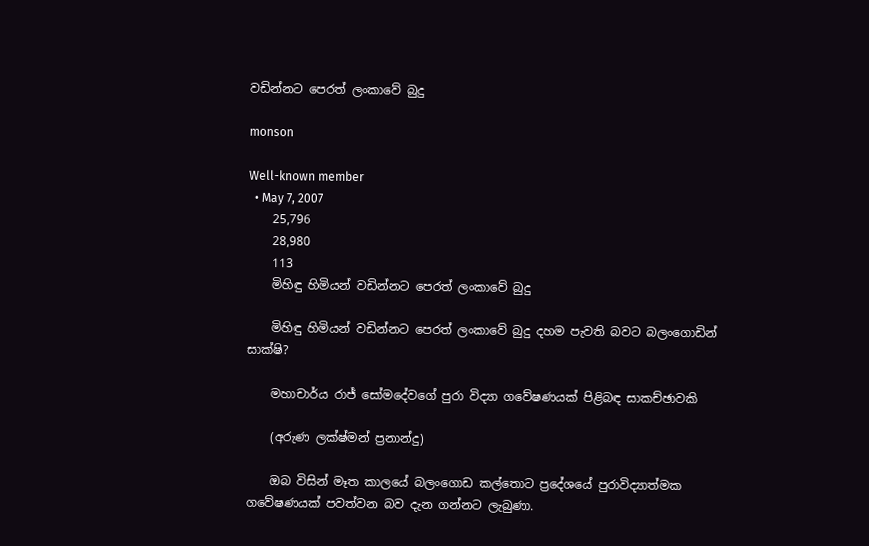වඩින්නට පෙරත් ලංකාවේ බුදු

monson

Well-known member
  • May 7, 2007
    25,796
    28,980
    113
    මිහිඳු හිමියන් වඩින්නට පෙරත් ලංකාවේ බුදු

    මිහිඳු හිමියන් වඩින්නට පෙරත් ලංකාවේ බුදු දහම පැවති බවට බලංගොඩින් සාක්ෂි?

    මහාචාර්ය රාජ් සෝමදේවගේ පුරා විද්‍යා ගවේෂණයක් පිළිබඳ සාකච්ඡාවකි

    (අරුණ ලක්ෂ්මන් ප්‍රනාන්දු)

    ඔබ විසින් මෑත කාලයේ බලංගොඩ කල්තොට ප්‍රදේශයේ පුරාවිද්‍යාත්මක ගවේෂණයක් පවත්වන බව දැන ගන්නට ලැබුණා.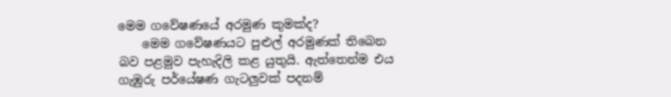මෙම ගවේෂණයේ අරමුණ කුමක්ද?
    මෙම ගවේෂණයට පුළුල් අරමුණක් තිබෙන බව පළමුව පැහැදිලි කළ යුතුයි. ඇත්තෙන්ම එය ගැඹුරු පර්යේෂණ ගැටලුවක් පදනම්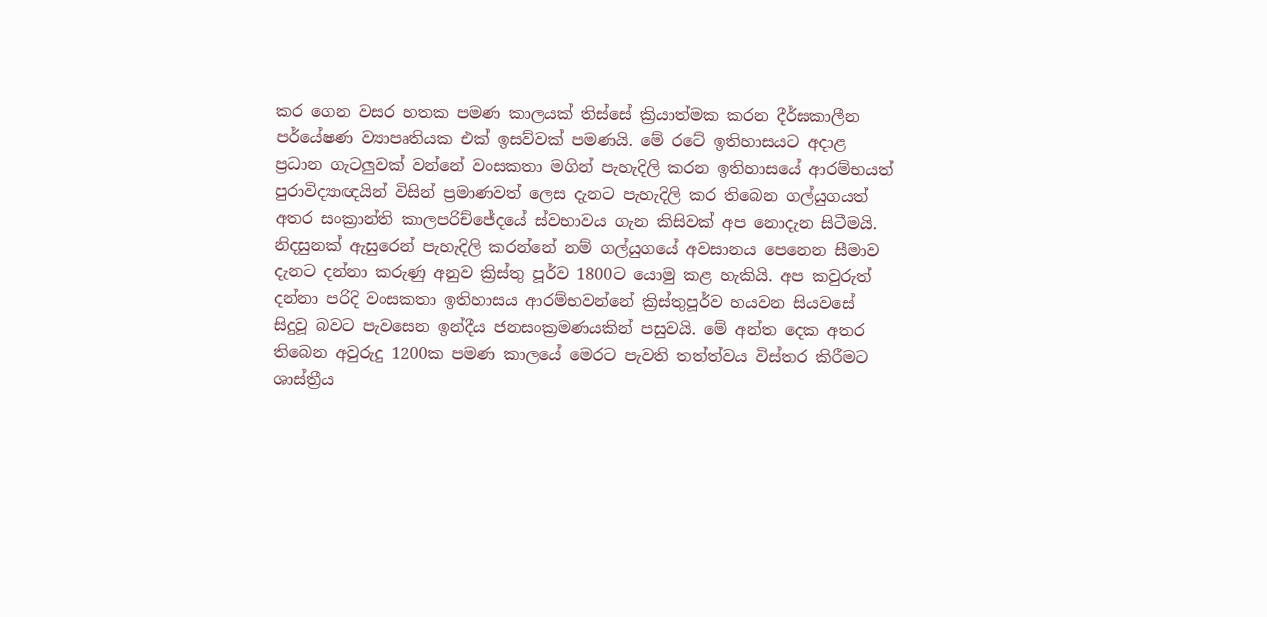කර ගෙන වසර හතක පමණ කාලයක් තිස්සේ ක්‍රියාත්මක කරන දීර්ඝකාලීන පර්යේෂණ ව්‍යාපෘතියක එක් ඉසව්වක් පමණයි. මේ රටේ ඉතිහාසයට අදාළ ප්‍රධාන ගැටලුවක් වන්නේ වංසකතා මගින් පැහැදිලි කරන ඉතිහාසයේ ආරම්භයත් පුරාවිද්‍යාඥයින් විසින් ප්‍රමාණවත් ලෙස දැනට පැහැදිලි කර තිබෙන ගල්යුගයත් අතර සංක්‍රාන්ති කාලපරිච්ජේදයේ ස්වභාවය ගැන කිසිවක් අප නොදැන සිටීමයි. නිදසුනක් ඇසුරෙන් පැහැදිලි කරන්නේ නම් ගල්යුගයේ අවසානය පෙනෙන සීමාව දැනට දන්නා කරුණු අනුව ක්‍රිස්තු පූර්ව 1800ට යොමු කළ හැකියි. අප කවුරුත් දන්නා පරිදි වංසකතා ඉතිහාසය ආරම්භවන්නේ ක්‍රිස්තුපූර්ව හයවන සියවසේ සිදුවූ බවට පැවසෙන ඉන්දීය ජනසංක්‍රමණයකින් පසුවයි. මේ අන්ත දෙක අතර තිබෙන අවුරුදු 1200ක පමණ කාලයේ මෙරට පැවති තත්ත්වය විස්තර කිරීමට ශාස්ත්‍රීය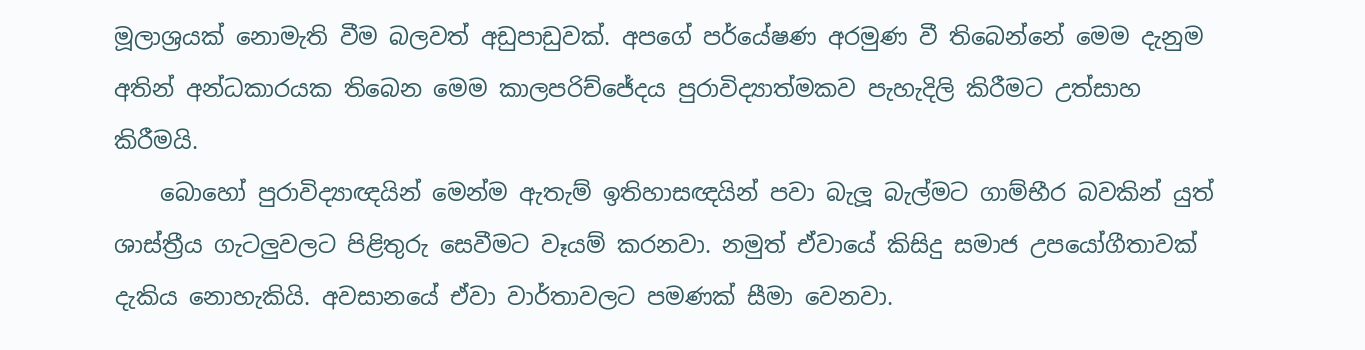මූලාශ්‍රයක් නොමැති වීම බලවත් අඩුපාඩුවක්. අපගේ පර්යේෂණ අරමුණ වී තිබෙන්නේ මෙම දැනුම අතින් අන්ධකාරයක තිබෙන මෙම කාලපරිච්ජේදය පුරාවිද්‍යාත්මකව පැහැදිලි කිරීමට උත්සාහ කිරීමයි.
    බොහෝ පුරාවිද්‍යාඥයින් මෙන්ම ඇතැම් ඉතිහාසඥයින් පවා බැලූ බැල්මට ගාම්භීර බවකින් යුත් ශාස්ත්‍රීය ගැටලුවලට පිළිතුරු සෙවීමට වෑයම් කරනවා. නමුත් ඒවායේ කිසිදු සමාජ උපයෝගීතාවක් දැකිය නොහැකියි. අවසානයේ ඒවා වාර්තාවලට පමණක් සීමා වෙනවා.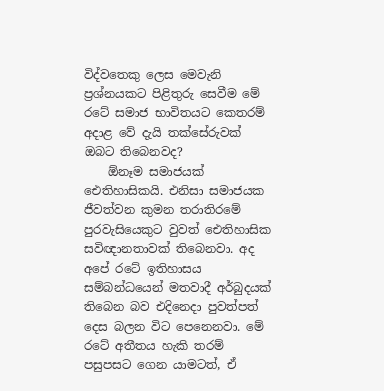විද්වතෙකු ලෙස මෙවැනි ප්‍රශ්නයකට පිළිතුරු සෙවීම මේ රටේ සමාජ භාවිතයට කෙතරම් අදාළ වේ දැයි තක්සේරුවක් ඔබට තිබෙනවද?
    ඕනෑම සමාජයක් ඓතිහාසිකයි. එනිසා සමාජයක ජීවත්වන කුමන තරාතිරමේ පුරවැසියෙකුට වුවත් ඓතිහාසික සවිඥානතාවක් තිබෙනවා. අද අපේ රටේ ඉතිහාසය සම්බන්ධයෙන් මතවාදී අර්බුදයක් තිබෙන බව එදිනෙදා පුවත්පත් දෙස බලන විට පෙනෙනවා. මේ රටේ අතීතය හැකි තරම් පසුපසට ගෙන යාමටත්, ඒ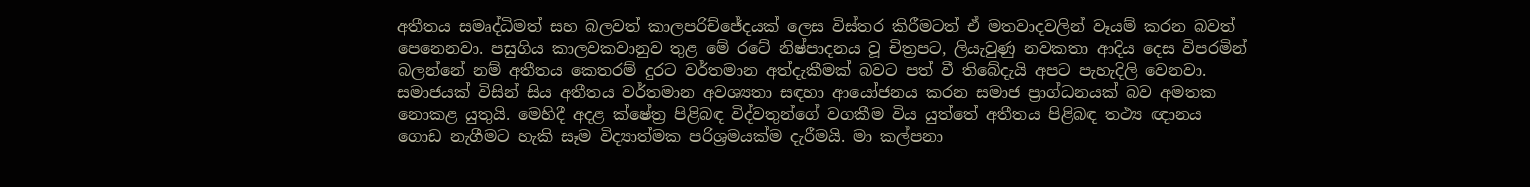අතීතය සමෘද්ධිමත් සහ බලවත් කාලපරිච්ජේදයක් ලෙස විස්තර කිරීමටත් ඒ මතවාදවලින් වෑයම් කරන බවත් පෙනෙනවා. පසුගිය කාලවකවානුව තුළ මේ රටේ නිෂ්පාදනය වූ චිත්‍රපට, ලියැවුණු නවකතා ආදිය දෙස විපරමින් බලන්නේ නම් අතීතය කෙතරම් දුරට වර්තමාන අත්දැකීමක් බවට පත් වී තිබේදැයි අපට පැහැදිලි වෙනවා. සමාජයක් විසින් සිය අතීතය වර්තමාන අවශ්‍යතා සඳහා ආයෝජනය කරන සමාජ ප්‍රාග්ධනයක් බව අමතක නොකළ යුතුයි. මෙහිදී අදළ ක්ෂේත්‍ර පිළිබඳ විද්වතුන්ගේ වගකීම විය යුත්තේ අතීතය පිළිබඳ තථ්‍ය ඥානය ගොඩ නැගීමට හැකි සෑම විද්‍යාත්මක පරිශ්‍රමයක්ම දැරීමයි. මා කල්පනා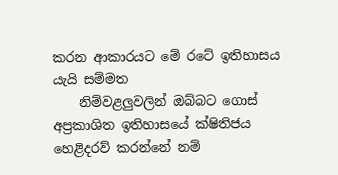කරන ආකාරයට මේ රටේ ඉතිහාසය යැයි සම්මත
    නිම්වළලුවලින් ඔබ්බට ගොස් අප්‍රකාශිත ඉතිහාසයේ ක්ෂිතිජය හෙළිදරව් කරන්නේ නම්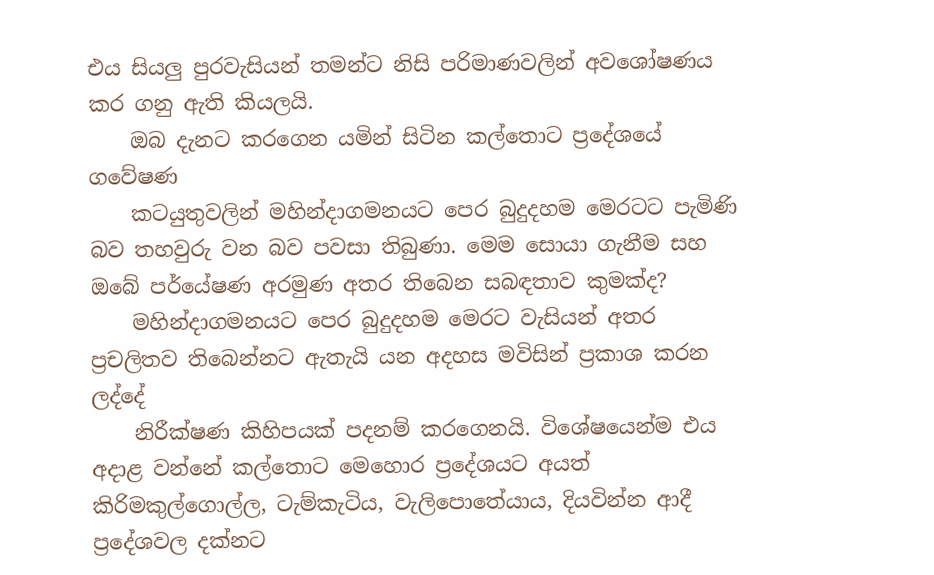එය සියලු පුරවැසියන් තමන්ට නිසි පරිමාණවලින් අවශෝෂණය කර ගනු ඇති කියලයි.
    ඔබ දැනට කරගෙන යමින් සිටින කල්තොට ප්‍රදේශයේ ගවේෂණ
    කටයුතුවලින් මහින්දාගමනයට පෙර බුදුදහම මෙරටට පැමිණි බව තහවුරු වන බව පවසා තිබුණා. මෙම සොයා ගැනීම සහ ඔබේ පර්යේෂණ අරමුණ අතර තිබෙන සබඳතාව කුමක්ද?
    මහින්දාගමනයට පෙර බුදුදහම මෙරට වැසියන් අතර ප්‍රචලිතව තිබෙන්නට ඇතැයි යන අදහස මවිසින් ප්‍රකාශ කරන ලද්දේ
    නිරීක්ෂණ කිහිපයක් පදනම් කරගෙනයි. විශේෂයෙන්ම එය අදාළ වන්නේ කල්තොට මෙහොර ප්‍රදේශයට අයත් කිරිමකුල්ගොල්ල, ටැම්කැටිය, වැලි‍පොතේයාය, දියවින්න ආදී ප්‍රදේශවල දක්නට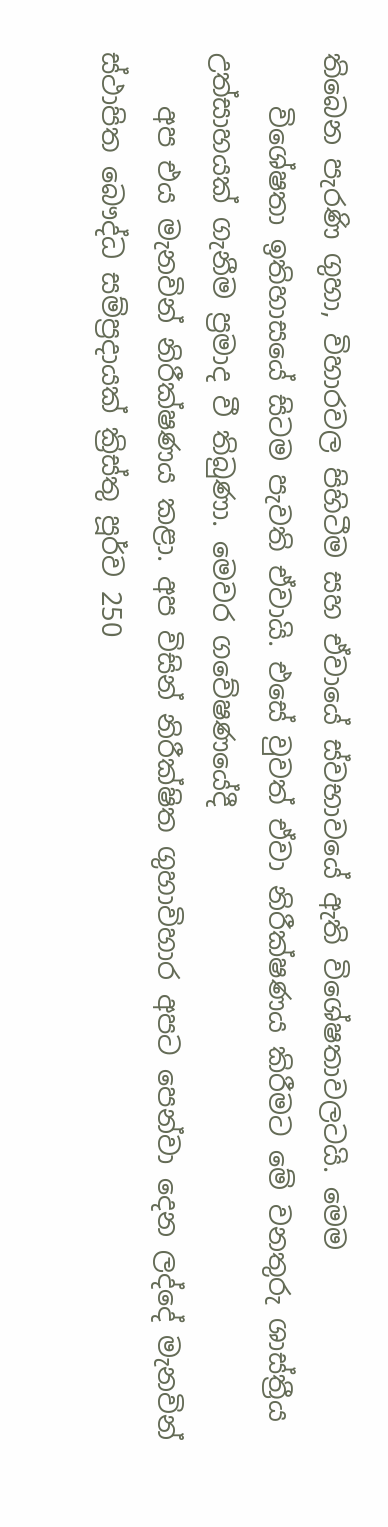තිබෙන පැරණි ගුහා, විහාරවල පිහිටීම සහ ඒවායේ ස්වභාවයේ ඇති විශේෂතාවලටයි. මෙම
    විශේෂතා ඉතිහාසයේ සිටම පැවති ඒවායි. එසේ වුවත් ඒවා නිරීක්ෂණය කිරීමට මේ වනතුරු ශාස්ත්‍රීය උත්සාහයක් ගැනීම ප්‍රමාද වී තිබුණා. මෙවර ගවේෂණයේදී
    අප එය මැනවින් නිරීක්ෂණය කළා. අප විසින් නිරීක්ෂිත ගුහාවිහාර අපට පෙන්වා දෙන ලද්දේ මැනවින් ස්ථාපිත බෞද්ධ සම්ප්‍රදායක් ක්‍රිස්තු පූර්ව 250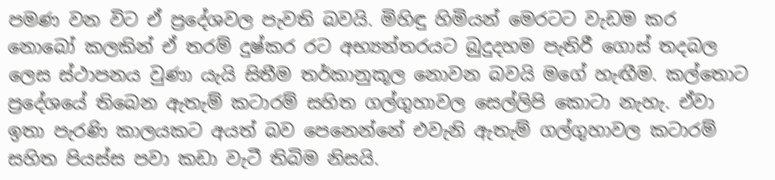පමණ වන විට ඒ ප්‍රදේශවල පැවති බවයි. මිහිඳු හිමියන් මෙරටට වැඩම කර නොබෝ කලකින් ඒ තරම් දුෂ්කර රට අභ්‍යන්තරයට බුදුදහම පැතිරී ගොස් තදබල ලෙස ස්ථාපනය වුණා යැයි සිතීම තර්කානුකූල නොවන බවයි මගේ හැඟීම. කල්තොට ප්‍රදේශයේ තිබෙන ඇතැම් කටාරම් සහිත ගල්ගුහාවල සෙල්ලිපි කොටා නැහැ. ඒවා ඉතා පැරණි කාලයකට අයත් බව පෙනෙන්නේ එවැනි ඇතැම් ගල්ගුහාවල කටාරම් සහිත පියස්ස පවා කඩා වැටී තිබිම නිසයි.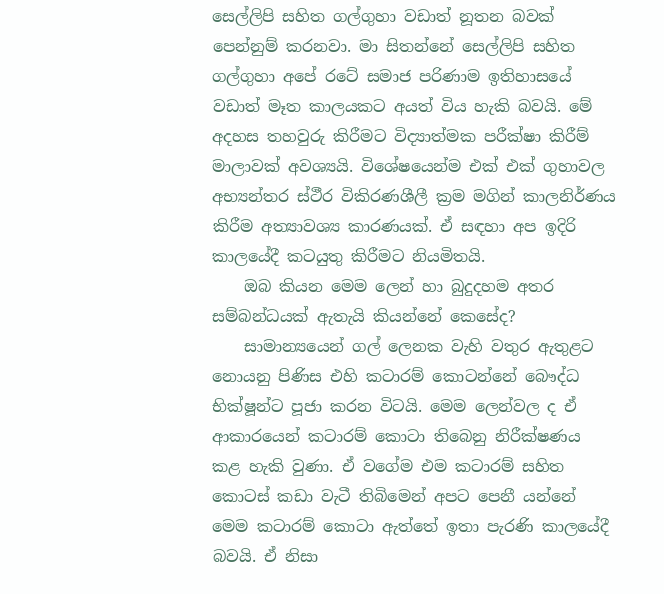සෙල්ලිපි සහිත ගල්ගුහා වඩාත් නූතන බවක් පෙන්නුම් කරනවා. මා සිතන්නේ සෙල්ලිපි සහිත ගල්ගුහා අපේ රටේ සමාජ පරිණාම ඉතිහාසයේ වඩාත් මෑත කාලයකට අයත් විය හැකි බවයි. මේ අදහස තහවුරු කිරීමට විද්‍යාත්මක පරීක්ෂා කිරීම් මාලාවක් අවශ්‍යයි. විශේෂයෙන්ම එක් එක් ගුහාවල අභ්‍යන්තර ස්ථීර විකිරණශීලී ක්‍රම මගින් කාලනිර්ණය කිරීම අත්‍යාවශ්‍ය කාරණයක්. ඒ සඳහා අප ඉදිරි කාලයේදී කටයුතු කිරීමට නියමිතයි.
    ඔබ කියන මෙම ලෙන් හා බුදුදහම අතර සම්බන්ධයක් ඇතැයි කියන්නේ කෙසේද?
    සාමාන්‍යයෙන් ගල් ලෙනක වැහි වතුර ඇතුළට නොයනු පිණිස එහි කටාරම් කොටන්නේ බෞද්ධ භික්ෂූන්ට පූජා කරන විටයි. මෙම ලෙන්වල ද ඒ ආකාරයෙන් කටාරම් කොටා තිබෙනු නිරීක්ෂණය කළ හැකි වුණා. ඒ වගේම එම කටාරම් සහිත කොටස් කඩා වැටී තිබිමෙන් අපට පෙනී යන්නේ මෙම කටාරම් කොටා ඇත්තේ ඉතා පැරණි කාලයේදී බවයි. ඒ නිසා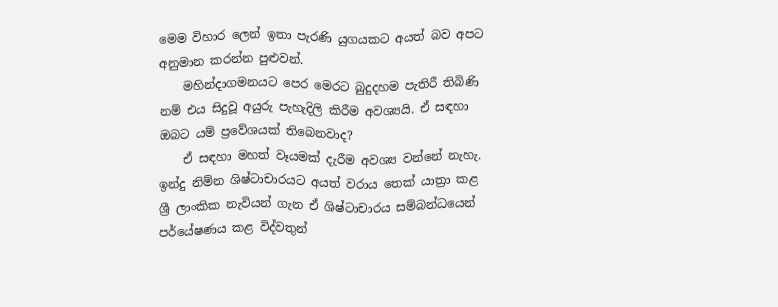මෙම විහාර ලෙන් ඉතා පැරණි යුගයකට අයත් බව අපට අනුමාන කරන්න පුළුවන්.
    මහින්දාගමනයට පෙර මෙරට බුදුදහම පැතිරී තිබිණි නම් එය සිදුවූ අයුරු පැහැදිලි කිරීම අවශ්‍යයි. ඒ සඳහා ඔබට යම් ප්‍රවේශයක් තිබෙනවාද?
    ඒ සඳහා මහත් වෑයමක් දැරීම අවශ්‍ය වන්නේ නැහැ. ඉන්දු නිම්න ශිෂ්ටාචාරයට අයත් වරාය තෙක් යාත්‍රා කළ ශ්‍රී ලාංකික නැවියන් ගැන ඒ ශිෂ්ටාචාරය සම්බන්ධයෙන් පර්යේෂණය කළ විද්වතුන්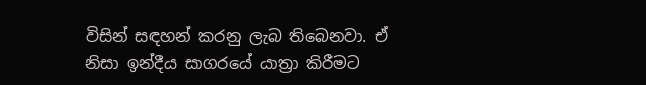විසින් සඳහන් කරනු ලැබ තිබෙනවා. ඒ නිසා ඉන්දීය සාගරයේ යාත්‍රා කිරීමට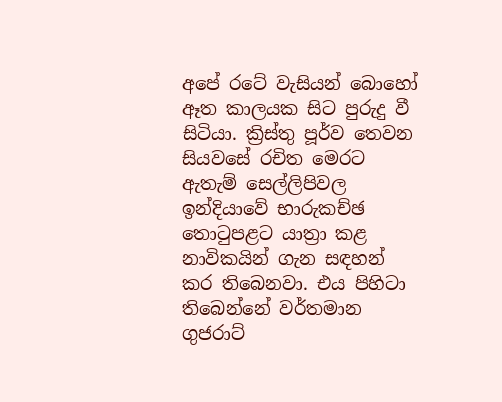අපේ රටේ වැසියන් බොහෝ ඈත කාලයක සිට පුරුදු වී සිටියා. ක්‍රිස්තු පූර්ව තෙවන සියවසේ රචිත මෙරට ඇතැම් සෙල්ලිපිවල ඉන්දියාවේ භාරුකච්ඡ තොටුපළට යාත්‍රා කළ නාවිකයින් ගැන සඳහන් කර තිබෙනවා. එය පිහිටා තිබෙන්නේ වර්තමාන ගුජරාට්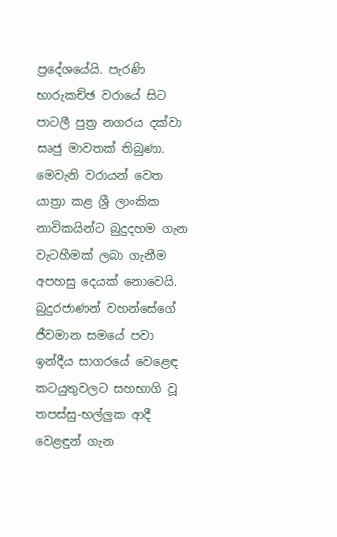ප්‍රදේශයේයි. පැරණි භාරුකච්ඡ වරායේ සිට පාටලී පුත්‍ර නගරය දක්වා සෘජු මාවතක් තිබුණා. මෙවැනි වරායන් වෙත යාත්‍රා කළ ශ්‍රී ලාංකික නාවිකයින්ට බුදුදහම ගැන වැටහීමක් ලබා ගැනීම අපහසු දෙයක් නොවෙයි. බුදුරජාණන් වහන්සේගේ ජීවමාන සමයේ පවා ඉන්දීය සාගරයේ වෙළෙඳ කටයුතුවලට සහභාගි වූ තපස්සු-භල්ලුක ආදී වෙළඳුන් ගැන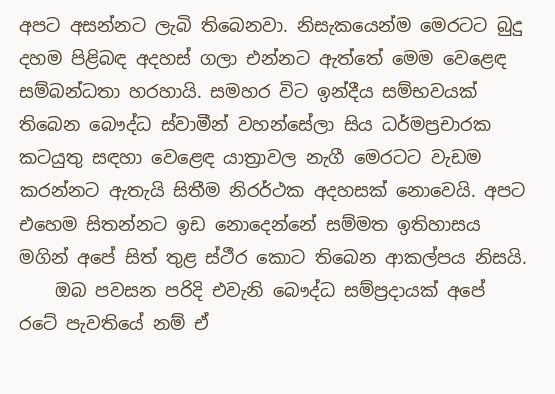අපට අසන්නට ලැබි තිබෙනවා. නිසැකයෙන්ම මෙරටට බුදු දහම පිළිබඳ අදහස් ගලා එන්නට ඇත්තේ මෙම වෙළෙඳ සම්බන්ධතා හරහායි. සමහර විට ඉන්දීය සම්භවයක් තිබෙන බෞද්ධ ස්වාමීන් වහන්සේලා සිය ධර්මප්‍රචාරක කටයුතු සඳහා වෙළෙඳ යාත්‍රාවල නැගී මෙරටට වැඩම කරන්නට ඇතැයි සිතීම නිරර්ථක අදහසක් නොවෙයි. අපට එහෙම සිතන්නට ඉඩ නොදෙන්නේ සම්මත ඉතිහාසය මගින් අපේ සිත් තුළ ස්ථීර කොට තිබෙන ආකල්පය නිසයි.
    ඔබ පවසන පරිදි එවැනි බෞද්ධ සම්ප්‍රදායක් අපේ රටේ පැවතියේ නම් ඒ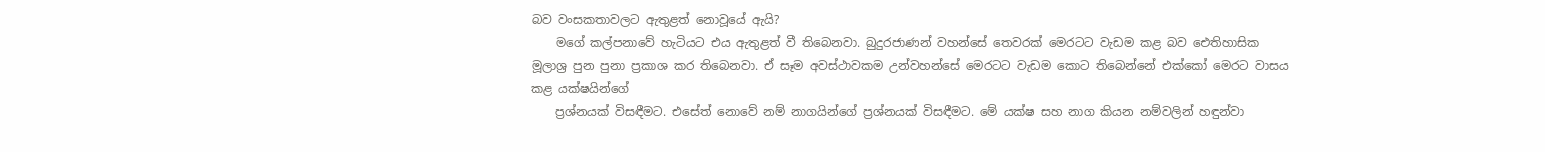බව වංසකතාවලට ඇතුළත් නොවූයේ ඇයි?
    මගේ කල්පනාවේ හැටියට එය ඇතුළත් වී තිබෙනවා. බුදුරජාණන් වහන්සේ තෙවරක් මෙරටට වැඩම කළ බව ඓතිහාසික මූලාශ්‍ර පුන පුනා ප්‍රකාශ කර තිබෙනවා. ඒ සෑම අවස්ථාවකම උන්වහන්සේ මෙරටට වැඩම කොට තිබෙන්නේ එක්කෝ මෙරට වාසය කළ යක්ෂයින්ගේ
    ප්‍රශ්නයක් විසඳීමට. එසේත් නොවේ නම් නාගයින්ගේ ප්‍රශ්නයක් විසඳීමට. මේ යක්ෂ සහ නාග කියන නම්වලින් හඳුන්වා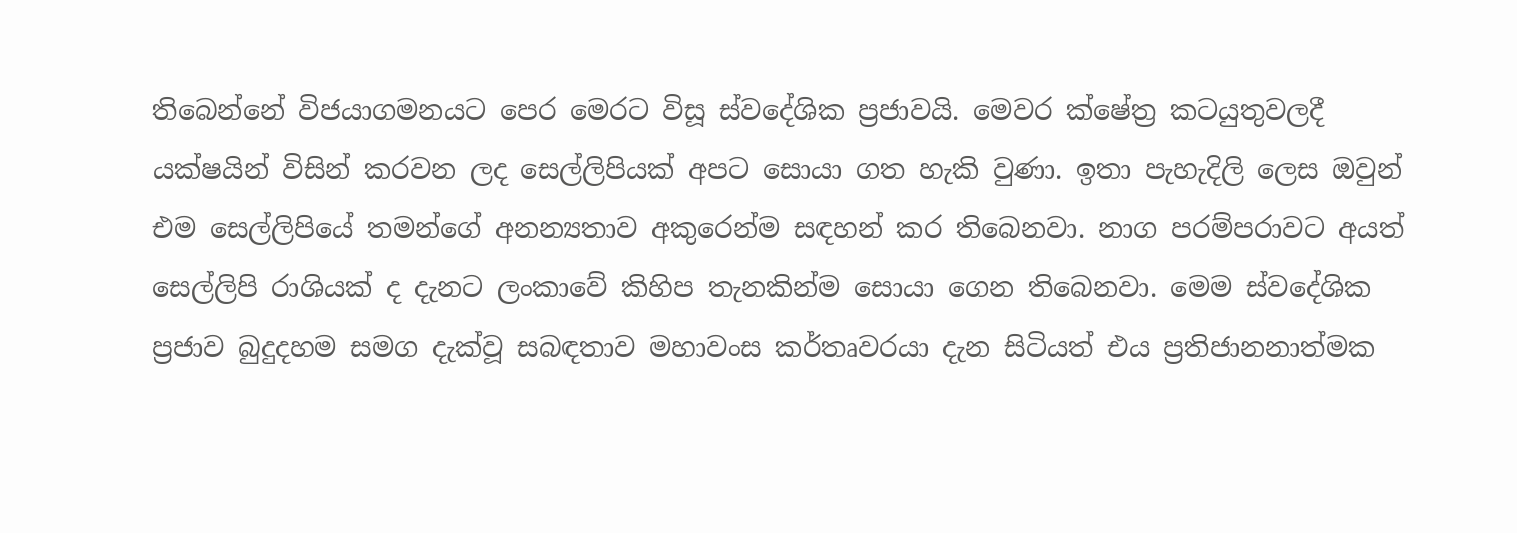තිබෙන්නේ විජයාගමනයට පෙර මෙරට විසූ ස්වදේශික ප්‍රජාවයි. මෙවර ක්ෂේත්‍ර කටයුතුවලදී යක්ෂයින් විසින් කරවන ලද සෙල්ලිපියක් අපට සොයා ගත හැකි වුණා. ඉතා පැහැදිලි ලෙස ඔවුන් එම සෙල්ලිපියේ තමන්ගේ අනන්‍යතාව අකුරෙන්ම සඳහන් කර තිබෙනවා. නාග පරම්පරාවට අයත් සෙල්ලිපි රාශියක් ද දැනට ලංකාවේ කිහිප තැනකින්ම සොයා ගෙන තිබෙනවා. මෙම ස්වදේශික ප්‍රජාව බුදුදහම සමග දැක්වූ සබඳතාව මහාවංස කර්තෘවරයා දැන සිටියත් එය ප්‍රතිජානනාත්මක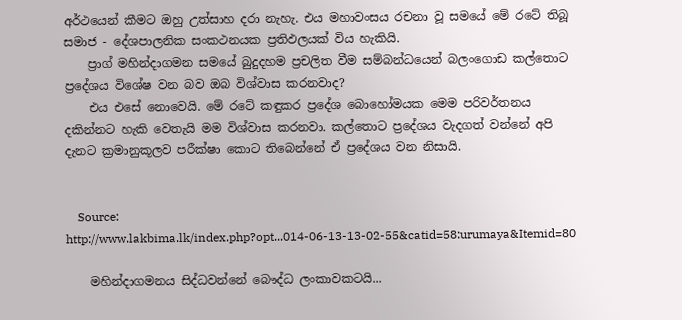අර්ථයෙන් කීමට ඔහු උත්සාහ දරා නැහැ. එය මහාවංසය රචනා වූ සමයේ මේ රටේ තිබූ සමාජ - දේශපාලනික සංකථනයක ප්‍රතිඵලයක් විය හැකියි.
    ප්‍රාග් මහින්දාගමන සමයේ බුදුදහම ප්‍රචලිත වීම සම්බන්ධයෙන් බලංගොඩ කල්තොට ප්‍රදේශය විශේෂ වන බව ඔබ විශ්වාස කරනවාද?
    එය එසේ නොවෙයි. මේ රටේ කඳුකර ප්‍රදේශ බොහෝමයක මෙම පරිවර්තනය දකින්නට හැකි වෙතැයි මම විශ්වාස කරනවා. කල්තොට ප්‍රදේශය වැදගත් වන්නේ අපි දැනට ක්‍රමානුකූලව පරීක්ෂා කොට තිබෙන්නේ ඒ ප්‍රදේශය වන නිසායි.


    Source: http://www.lakbima.lk/index.php?opt...014-06-13-13-02-55&catid=58:urumaya&Itemid=80

    මහින්දාගමනය සිද්ධවන්නේ බෞද්ධ ලංකාවකටයි...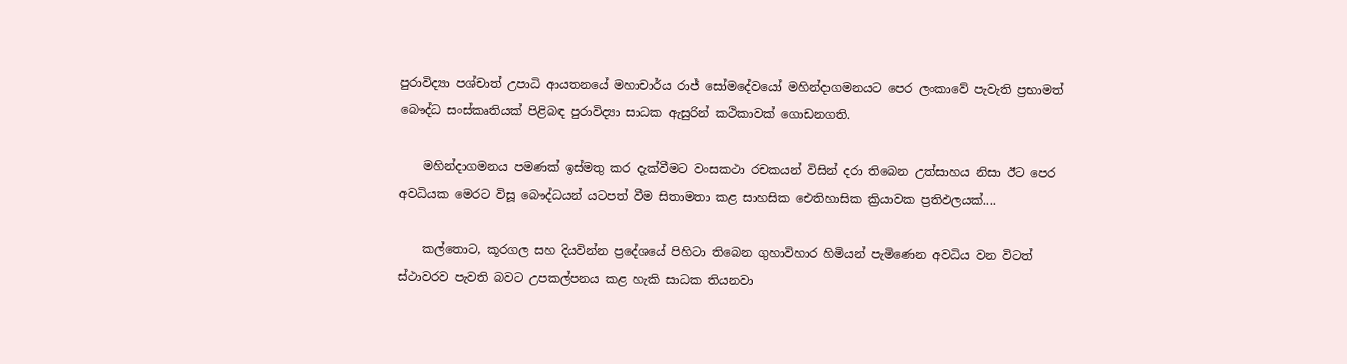පුරාවිද්‍යා පශ්චාත් උපාධි ආයතනයේ මහාචාර්ය රාජ් සෝමදේවයෝ මහින්දාගමනයට පෙර ලංකාවේ පැවැති ප්‍රභාමත් බෞද්ධ සංස්‌කෘතියක්‌ පිළිබඳ පුරාවිද්‍යා සාධක ඇසුරින් කථිකාවක්‌ ගොඩනගති.

    මහින්දාගමනය පමණක්‌ ඉස්‌මතු කර දැක්‌වීමට වංසකථා රචකයන් විසින් දරා තිබෙන උත්සාහය නිසා ඊට පෙර අවධියක මෙරට විසූ බෞද්ධයන් යටපත් වීම සිතාමතා කළ සාහසික ඓතිහාසික ක්‍රියාවක ප්‍රතිඵලයක්‌....

    කල්තොට, කූරගල සහ දියවින්න ප්‍රදේශයේ පිහිටා තිබෙන ගුහාවිහාර හිමියන් පැමිණෙන අවධිය වන විටත් ස්‌ථාවරව පැවති බවට උපකල්පනය කළ හැකි සාධක තියනවා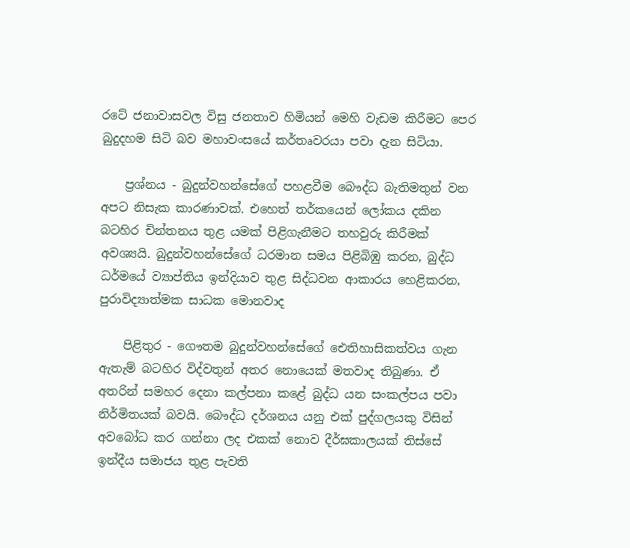රටේ ජනාවාසවල විසු ජනතාව හිමියන් මෙහි වැඩම කිරීමට පෙර බුදුදහම සිටි බව මහාවංසයේ කර්තෘවරයා පවා දැන සිටියා.

    ප්‍රශ්නය - බුදුන්වහන්සේගේ පහළවීම බෞද්ධ බැතිමතුන් වන අපට නිසැක කාරණාවක්‌. එහෙත් තර්කයෙන් ලෝකය දකින බටහිර චින්තනය තුළ යමක්‌ පිළිගැනීමට තහවුරු කිරීමක්‌ අවශ්‍යයි. බුදුන්වහන්සේගේ ධරමාන සමය පිළිබිඹු කරන, බුද්ධ ධර්මයේ ව්‍යාප්තිය ඉන්දියාව තුළ සිද්ධවන ආකාරය හෙළිකරන, පුරාවිද්‍යාත්මක සාධක මොනවාද

    පිළිතුර - ගෞතම බුදුන්වහන්සේගේ ඓතිහාසිකත්වය ගැන ඇතැම් බටහිර විද්වතුන් අතර නොයෙක්‌ මතවාද තිබුණා. ඒ අතරින් සමහර දෙනා කල්පනා කළේ බුද්ධ යන සංකල්පය පවා නිර්මිතයක්‌ බවයි. බෞද්ධ දර්ශනය යනු එක්‌ පුද්ගලයකු විසින් අවබෝධ කර ගන්නා ලද එකක්‌ නොව දීර්ඝකාලයක්‌ තිස්‌සේ ඉන්දීය සමාජය තුළ පැවති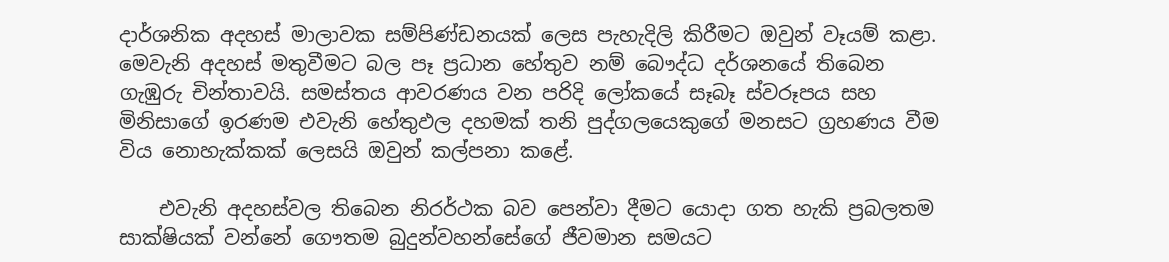දාර්ශනික අදහස්‌ මාලාවක සම්පිණ්‌ඩනයක්‌ ලෙස පැහැදිලි කිරීමට ඔවුන් වෑයම් කළා. මෙවැනි අදහස්‌ මතුවීමට බල පෑ ප්‍රධාන හේතුව නම් බෞද්ධ දර්ශනයේ තිබෙන ගැඹුරු චින්තාවයි. සමස්‌තය ආවරණය වන පරිදි ලෝකයේ සෑබෑ ස්‌වරූපය සහ මිනිසාගේ ඉරණම එවැනි හේතුඵල දහමක්‌ තනි පුද්ගලයෙකුගේ මනසට ග්‍රහණය වීම විය නොහැක්‌කක්‌ ලෙසයි ඔවුන් කල්පනා කළේ.

    එවැනි අදහස්‌වල තිබෙන නිරර්ථක බව පෙන්වා දීමට යොදා ගත හැකි ප්‍රබලතම සාක්‌ෂියක්‌ වන්නේ ගෞතම බුදුන්වහන්සේගේ ජීවමාන සමයට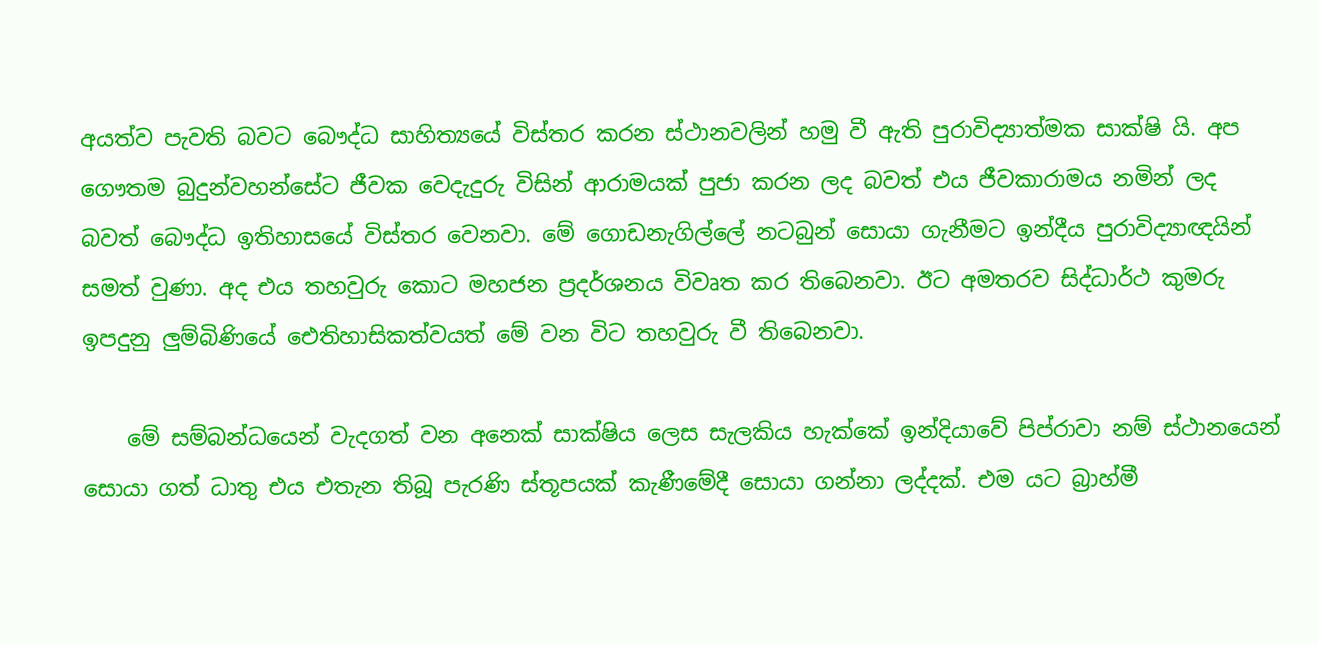අයත්ව පැවති බවට බෞද්ධ සාහිත්‍යයේ විස්‌තර කරන ස්‌ථානවලින් හමු වී ඇති පුරාවිද්‍යාත්මක සාක්‌ෂි යි. අප ගෞතම බුදුන්වහන්සේට ජීවක වෙදැදුරු විසින් ආරාමයක්‌ පුජා කරන ලද බවත් එය ජීවකාරාමය නමින් ලද බවත් බෞද්ධ ඉතිහාසයේ විස්‌තර වෙනවා. මේ ගොඩනැගිල්ලේ නටබුන් සොයා ගැනීමට ඉන්දීය පුරාවිද්‍යාඥයින් සමත් වුණා. අද එය තහවුරු කොට මහජන ප්‍රදර්ශනය විවෘත කර තිබෙනවා. ඊට අමතරව සිද්ධාර්ථ කුමරු ඉපදුනු ලුම්බිණියේ ඓතිහාසිකත්වයත් මේ වන විට තහවුරු වී තිබෙනවා.

    මේ සම්බන්ධයෙන් වැදගත් වන අනෙක්‌ සාක්‌ෂිය ලෙස සැලකිය හැක්‌කේ ඉන්දියාවේ පිප්රාවා නම් ස්‌ථානයෙන් සොයා ගත් ධාතු එය එතැන තිබූ පැරණි ස්‌තූපයක්‌ කැණීමේදී සොයා ගන්නා ලද්දක්‌. එම යට බ්‍රාහ්මී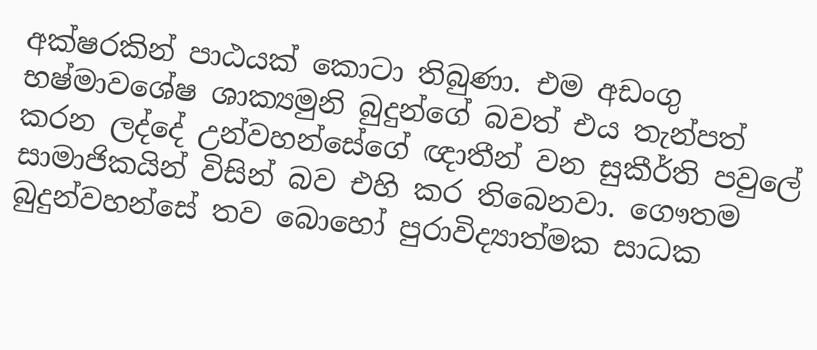අක්‌ෂරකින් පාඨයක්‌ කොටා තිබුණා. එම අඩංගු භෂ්මාවශේෂ ශාක්‍යමුනි බුදුන්ගේ බවත් එය තැන්පත් කරන ලද්දේ උන්වහන්සේගේ ඥාතීන් වන සුකීර්ති පවුලේ සාමාජිකයින් විසින් බව එහි කර තිබෙනවා. ගෞතම බුදුන්වහන්සේ තව බොහෝ පුරාවිද්‍යාත්මක සාධක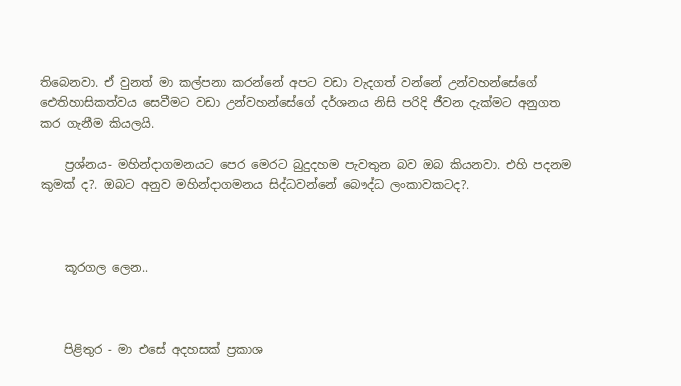තිබෙනවා. ඒ වුනත් මා කල්පනා කරන්නේ අපට වඩා වැදගත් වන්නේ උන්වහන්සේගේ ඓතිහාසිකත්වය සෙවීමට වඩා උන්වහන්සේගේ දර්ශනය නිසි පරිදි ජීවන දැක්‌මට අනුගත කර ගැනීම කියලයි.

    ප්‍රශ්නය- මහින්දාගමනයට පෙර මෙරට බුදුදහම පැවතුන බව ඔබ කියනවා. එහි පදනම කුමක්‌ ද?. ඔබට අනුව මහින්දාගමනය සිද්ධවන්නේ බෞද්ධ ලංකාවකටද?.



    කූරගල ලෙන..



    පිළිතුර - මා එසේ අදහසක්‌ ප්‍රකාශ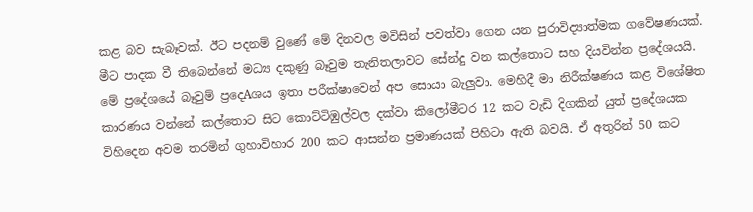කළ බව සැබෑවක්‌. ඊට පදනම් වුණේ මේ දිනවල මවිසින් පවත්වා ගෙන යන පුරාවිද්‍යාත්මක ගවේෂණයක්‌. මීට පාදක වී තිබෙන්නේ මධ්‍ය දකුණු බෑවුම තැනිතලාවට සේන්දු වන කල්තොට සහ දියවින්න ප්‍රදේශයයි. මේ ප්‍රදේශයේ බෑවුම් ප්‍රදෙAශය ඉතා පරීක්‌ෂාවෙන් අප සොයා බැලුවා. මෙහිදී මා නිරීක්‌ෂණය කළ විශේෂිත කාරණය වන්නේ කල්තොට සිට කොට්‌ටිඹුල්වල දක්‌වා කිලෝමීටර 12 කට වැඩි දිගකින් යුත් ප්‍රදේශයක විහිදෙන අවම තරමින් ගුහාවිහාර 200 කට ආසන්න ප්‍රමාණයක්‌ පිහිටා ඇති බවයි. ඒ අතුරින් 50 කට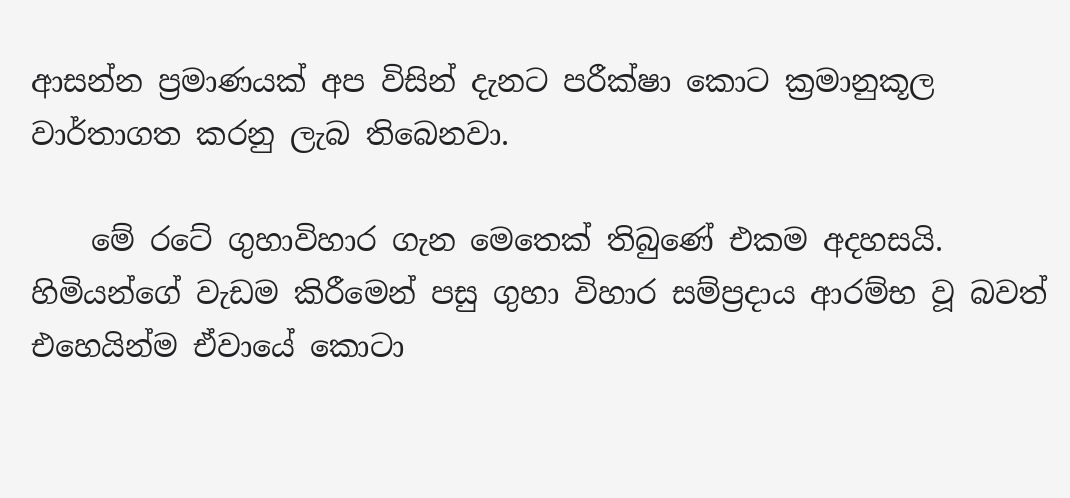ආසන්න ප්‍රමාණයක්‌ අප විසින් දැනට පරීක්‌ෂා කොට ක්‍රමානුකූල වාර්තාගත කරනු ලැබ තිබෙනවා.

    මේ රටේ ගුහාවිහාර ගැන මෙතෙක්‌ තිබුණේ එකම අදහසයි. හිමියන්ගේ වැඩම කිරීමෙන් පසු ගුහා විහාර සම්ප්‍රදාය ආරම්භ වූ බවත් එහෙයින්ම ඒවායේ කොටා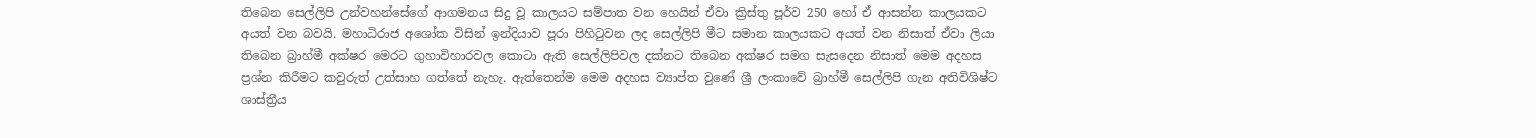තිබෙන සෙල්ලිපි උන්වහන්සේගේ ආගමනය සිදු වූ කාලයට සම්පාත වන හෙයින් ඒවා ක්‍රිස්‌තු පූර්ව 250 හෝ ඒ ආසන්න කාලයකට අයත් වන බවයි. මහාධිරාජ අශෝක විසින් ඉන්දියාව පූරා පිහිටුවන ලද සෙල්ලිපි මීට සමාන කාලයකට අයත් වන නිසාත් ඒවා ලියා තිබෙන බ්‍රාහ්මී අක්‌ෂර මෙරට ගුහාවිහාරවල කොටා ඇති සෙල්ලිපිවල දක්‌නට තිබෙන අක්‌ෂර සමග සැසදෙන නිසාත් මෙම අදහස ප්‍රශ්න කිරීමට කවුරුත් උත්සාහ ගත්තේ නැහැ. ඇත්තෙන්ම මෙම අදහස ව්‍යාප්ත වුණේ ශ්‍රී ලංකාවේ බ්‍රාහ්මී සෙල්ලිපි ගැන අතිවිශිෂ්ට ශාස්‌ත්‍රීය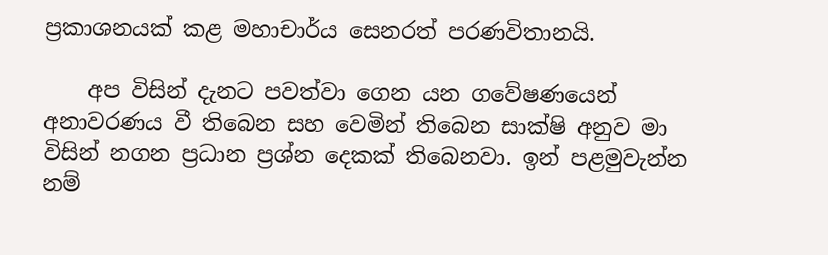ප්‍රකාශනයක්‌ කළ මහාචාර්ය සෙනරත් පරණවිතානයි.

    අප විසින් දැනට පවත්වා ගෙන යන ගවේෂණයෙන් අනාවරණය වී තිබෙන සහ වෙමින් තිබෙන සාක්‌ෂි අනුව මා විසින් නගන ප්‍රධාන ප්‍රශ්න දෙකක්‌ තිබෙනවා. ඉන් පළමුවැන්න නම්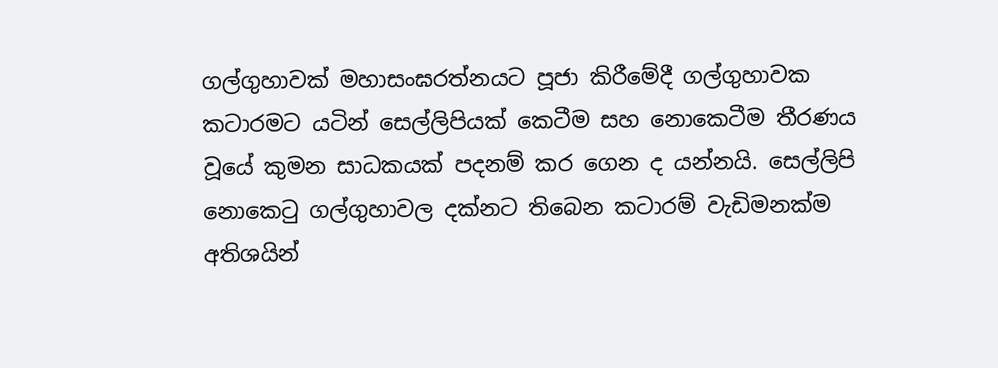ගල්ගුහාවක්‌ මහාසංඝරත්නයට පූජා කිරීමේදී ගල්ගුහාවක කටාරමට යටින් සෙල්ලිපියක්‌ කෙටීම සහ නොකෙටීම තීරණය වූයේ කුමන සාධකයක්‌ පදනම් කර ගෙන ද යන්නයි. සෙල්ලිපි නොකෙටු ගල්ගුහාවල දක්‌නට තිබෙන කටාරම් වැඩිමනක්‌ම අතිශයින්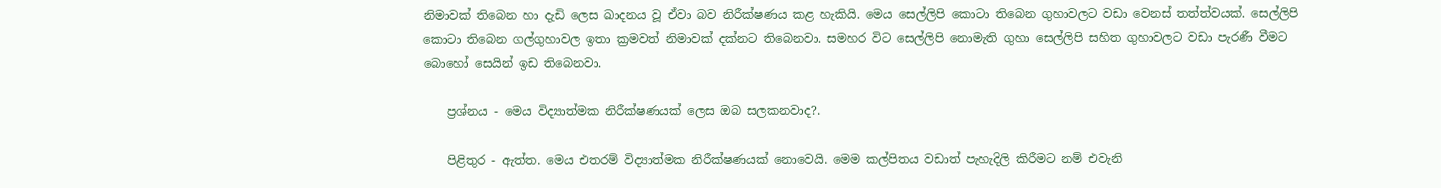නිමාවක්‌ තිබෙන හා දැඩි ලෙස ඛාදනය වූ ඒවා බව නිරීක්‌ෂණය කළ හැකියි. මෙය සෙල්ලිපි කොටා තිබෙන ගුහාවලට වඩා වෙනස්‌ තත්ත්වයක්‌. සෙල්ලිපි කොටා තිබෙන ගල්ගුහාවල ඉතා ක්‍රමවත් නිමාවක්‌ දක්‌නට තිබෙනවා. සමහර විට සෙල්ලිපි නොමැති ගුහා සෙල්ලිපි සහිත ගුහාවලට වඩා පැරණී වීමට බොහෝ සෙයින් ඉඩ තිබෙනවා.

    ප්‍රශ්නය - මෙය විද්‍යාත්මක නිරීක්‌ෂණයක්‌ ලෙස ඔබ සලකනවාද?.

    පිළිතුර - ඇත්ත. මෙය එතරම් විද්‍යාත්මක නිරීක්‌ෂණයක්‌ නොවෙයි. මෙම කල්පිතය වඩාත් පැහැදිලි කිරීමට නම් එවැනි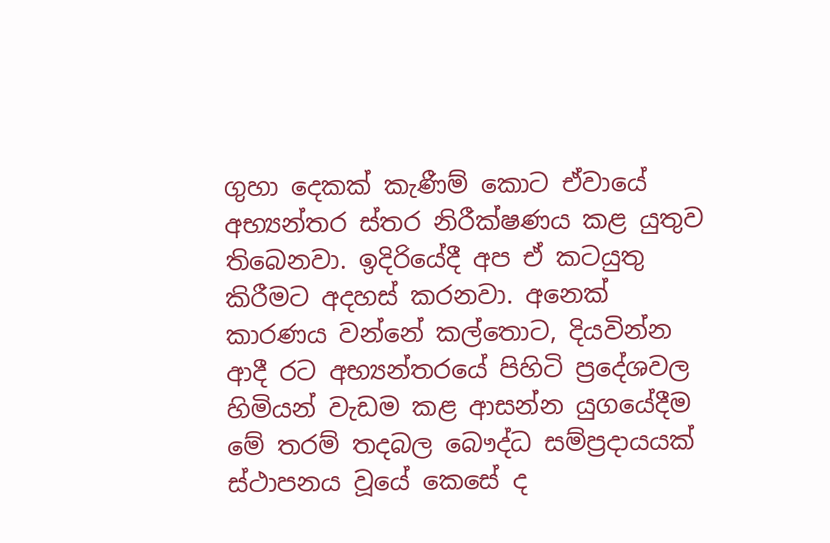ගුහා දෙකක්‌ කැණීම් කොට ඒවායේ අභ්‍යන්තර ස්‌තර නිරීක්‌ෂණය කළ යුතුව තිබෙනවා. ඉදිරියේදී අප ඒ කටයුතු කිරීමට අදහස්‌ කරනවා. අනෙක්‌ කාරණය වන්නේ කල්තොට, දියවින්න ආදී රට අභ්‍යන්තරයේ පිහිටි ප්‍රදේශවල හිමියන් වැඩම කළ ආසන්න යුගයේදීම මේ තරම් තදබල බෞද්ධ සම්ප්‍රදායයක්‌ ස්‌ථාපනය වූයේ කෙසේ ද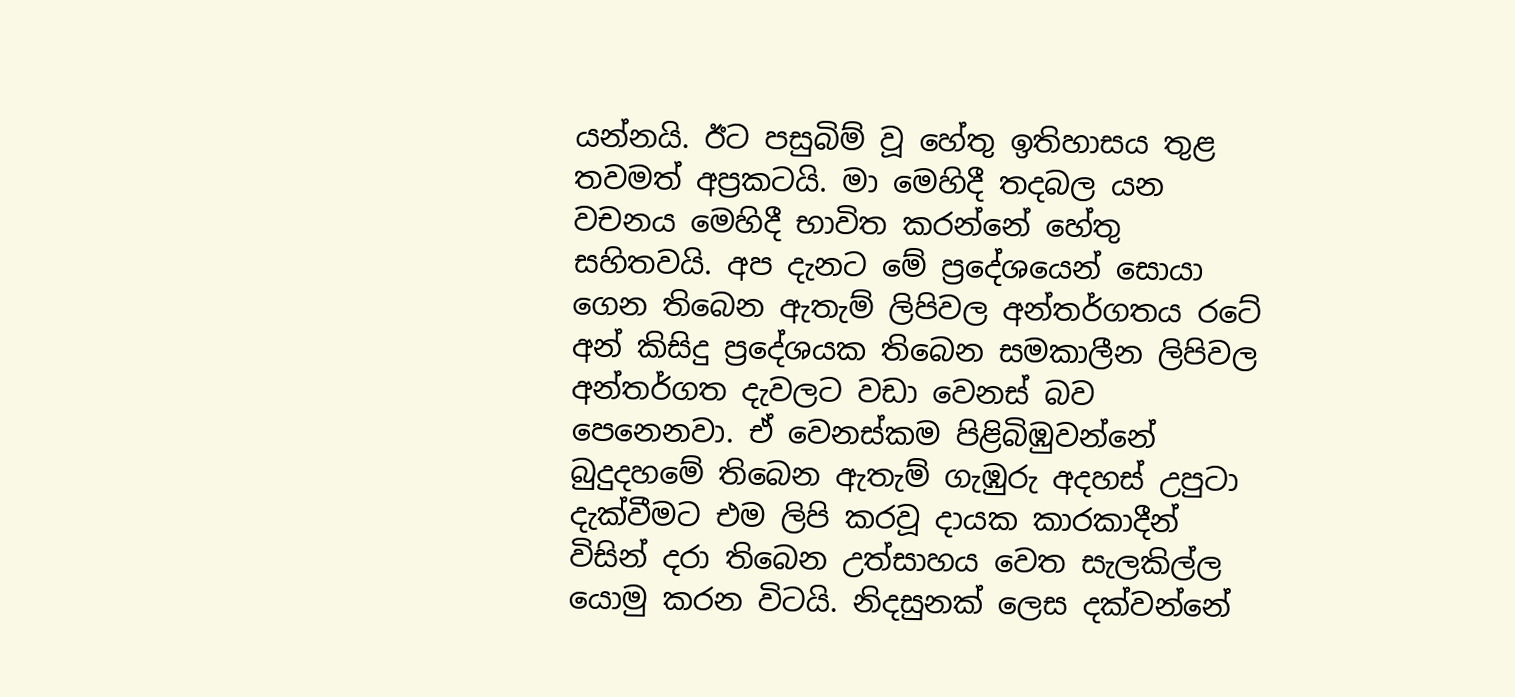යන්නයි. ඊට පසුබිම් වූ හේතු ඉතිහාසය තුළ තවමත් අප්‍රකටයි. මා මෙහිදී තදබල යන වචනය මෙහිදී භාවිත කරන්නේ හේතු සහිතවයි. අප දැනට මේ ප්‍රදේශයෙන් සොයා ගෙන තිබෙන ඇතැම් ලිපිවල අන්තර්ගතය රටේ අන් කිසිදු ප්‍රදේශයක තිබෙන සමකාලීන ලිපිවල අන්තර්ගත දැවලට වඩා වෙනස්‌ බව පෙනෙනවා. ඒ වෙනස්‌කම පිළිබිඹුවන්නේ බුදුදහමේ තිබෙන ඇතැම් ගැඹුරු අදහස්‌ උපුටා දැක්‌වීමට එම ලිපි කරවූ දායක කාරකාදීන් විසින් දරා තිබෙන උත්සාහය වෙත සැලකිල්ල යොමු කරන විටයි. නිදසුනක්‌ ලෙස දක්‌වන්නේ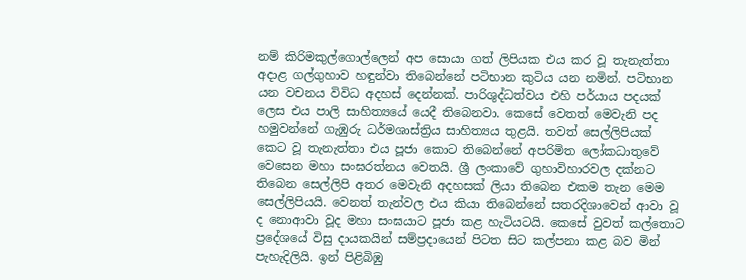නම් කිරිමකුල්ගොල්ලෙන් අප සොයා ගත් ලිපියක එය කර වූ තැනැත්තා අදාළ ගල්ගුහාව හඳුන්වා තිබෙන්නේ පටිභාන කුටිය යන නමින්. පටිභාන යන වචනය විවිධ අදහස්‌ දෙන්නක්‌. පාරිශුද්ධත්වය එහි පර්යාය පදයක්‌ ලෙස එය පාලි සාහිත්‍යයේ යෙදී තිබෙනවා. කෙසේ වෙතත් මෙවැනි පද හමුවන්නේ ගැඹුරු ධර්මශාස්‌ත්‍රිය සාහිත්‍යය තුළයි. තවත් සෙල්ලිපියක්‌ කෙට වූ තැනැත්තා එය පූජා කොට තිබෙන්නේ අපරිමිත ලෝකධාතුවේ වෙසෙන මහා සංඝරත්නය වෙතයි. ශ්‍රී ලංකාවේ ගුහාවිහාරවල දක්‌නට තිබෙන සෙල්ලිපි අතර මෙවැනි අදහසක්‌ ලියා තිබෙන එකම තැන මෙම සෙල්ලිපියයි. වෙනත් තැන්වල එය කියා තිබෙන්නේ සතරදිශාවෙන් ආවා වූ ද නොආවා වූද මහා සංඝයාට පූජා කළ හැටියටයි. කෙසේ වුවත් කල්තොට ප්‍රදේශයේ විසු දායකයින් සම්ප්‍රදායෙන් පිටත සිට කල්පනා කළ බව මින් පැහැදිලියි. ඉන් පිළිබිඹු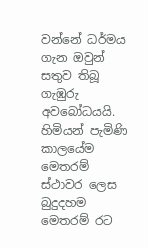වන්නේ ධර්මය ගැන ඔවුන් සතුව තිබූ ගැඹුරු අවබෝධයයි. හිමියන් පැමිණි කාලයේම මෙතරම් ස්‌ථාවර ලෙස බුදුදහම මෙතරම් රට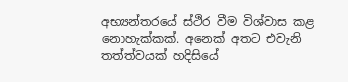අභ්‍යන්තරයේ ස්‌ථිර වීම විශ්වාස කළ නොහැක්‌කක්‌. අනෙක්‌ අතට එවැනි තත්ත්වයක්‌ හදිසියේ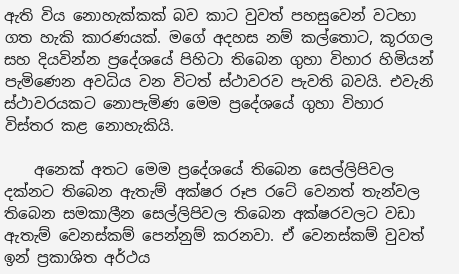ඇති විය නොහැක්‌කක්‌ බව කාට වුවත් පහසුවෙන් වටහා ගත හැකි කාරණයක්‌. මගේ අදහස නම් කල්තොට, කූරගල සහ දියවින්න ප්‍රදේශයේ පිහිටා තිබෙන ගුහා විහාර හිමියන් පැමිණෙන අවධිය වන විටත් ස්‌ථාවරව පැවති බවයි. එවැනි ස්‌ථාවරයකට නොපැමිණ මෙම ප්‍රදේශයේ ගුහා විහාර විස්‌තර කළ නොහැකියි.

    අනෙක්‌ අතට මෙම ප්‍රදේශයේ තිබෙන සෙල්ලිපිවල දක්‌නට තිබෙන ඇතැම් අක්‌ෂර රූප රටේ වෙනත් තැන්වල තිබෙන සමකාලීන සෙල්ලිපිවල තිබෙන අක්‌ෂරවලට වඩා ඇතැම් වෙනස්‌කම් පෙන්නුම් කරනවා. ඒ වෙනස්‌කම් වුවත් ඉන් ප්‍රකාශිත අර්ථය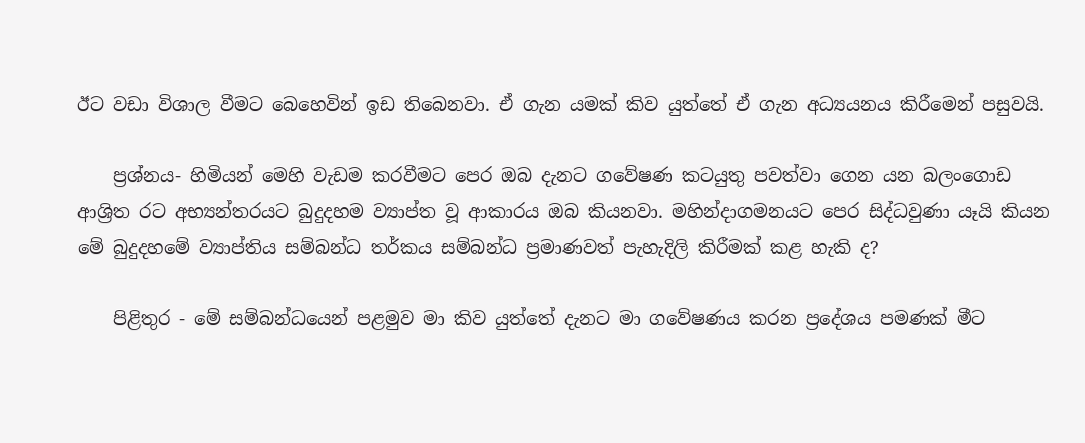ඊට වඩා විශාල වීමට බෙහෙවින් ඉඩ තිබෙනවා. ඒ ගැන යමක්‌ කිව යුත්තේ ඒ ගැන අධ්‍යයනය කිරීමෙන් පසුවයි.

    ප්‍රශ්නය- හිමියන් මෙහි වැඩම කරවීමට පෙර ඔබ දැනට ගවේෂණ කටයුතු පවත්වා ගෙන යන බලංගොඩ ආශ්‍රිත රට අභ්‍යන්තරයට බුදුදහම ව්‍යාප්ත වූ ආකාරය ඔබ කියනවා. මහින්දාගමනයට පෙර සිද්ධවුණා යෑයි කියන මේ බුදුදහමේ ව්‍යාප්තිය සම්බන්ධ තර්කය සම්බන්ධ ප්‍රමාණවත් පැහැදිලි කිරීමක්‌ කළ හැකි ද?

    පිළිතුර - මේ සම්බන්ධයෙන් පළමුව මා කිව යුත්තේ දැනට මා ගවේෂණය කරන ප්‍රදේශය පමණක්‌ මීට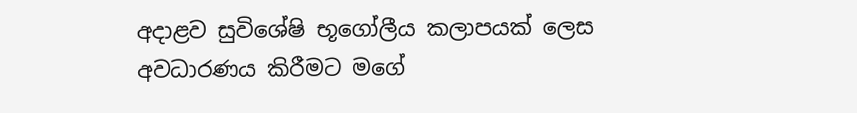අදාළව සුවිශේෂි භූගෝලීය කලාපයක්‌ ලෙස අවධාරණය කිරීමට මගේ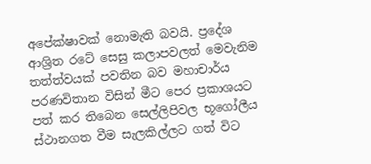අපේක්‌ෂාවක්‌ නොමැති බවයි. ප්‍රදේශ ආශ්‍රිත රටේ සෙසු කලාපවලත් මෙවැනිම තත්ත්වයක්‌ පවතින බව මහාචාර්ය පරණවිතාන විසින් මීට පෙර ප්‍රකාශයට පත් කර තිබෙන සෙල්ලිපිවල භූගෝලීය ස්‌ථානගත වීම සැලකිල්ලට ගත් විට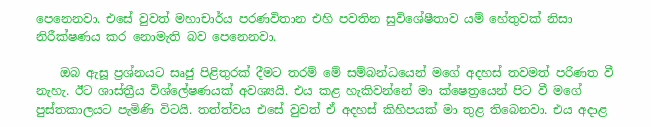පෙනෙනවා. එසේ වුවත් මහාචාර්ය පරණවිතාන එහි පවතින සුවිශේෂීතාව යම් හේතුවක්‌ නිසා නිරීක්‌ෂණය කර නොමැති බව පෙනෙනවා.

    ඔබ ඇසූ ප්‍රශ්නයට සෘජු පිළිතුරක්‌ දීමට තරම් මේ සම්බන්ධයෙන් මගේ අදහස්‌ තවමත් පරිණත වී නැහැ. ඊට ශාස්‌ත්‍රීය විශ්ලේෂණයක්‌ අවශ්‍යයි. එය කළ හැකිවන්නේ මා ක්‌ෂෙත්‍රයෙන් පිට වී මගේ පුස්‌තකාලයට පැමිණි විටයි. තත්ත්වය එසේ වුවත් ඒ අදහස්‌ කිහිපයක්‌ මා තුළ තිබෙනවා. එය අදාළ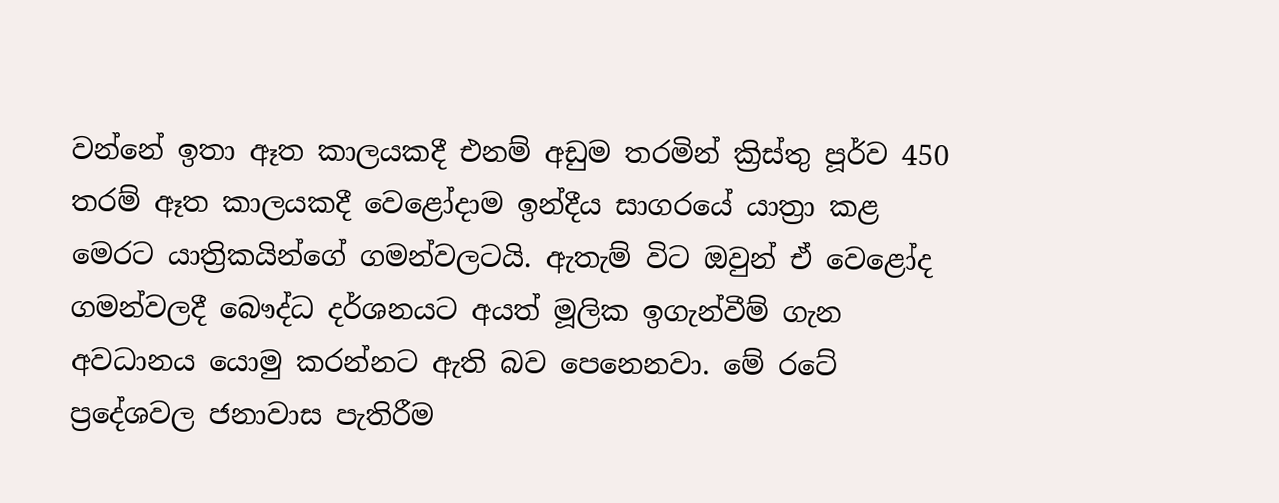වන්නේ ඉතා ඈත කාලයකදී එනම් අඩුම තරමින් ක්‍රිස්‌තු පූර්ව 450 තරම් ඈත කාලයකදී වෙළෝදාම ඉන්දීය සාගරයේ යාත්‍රා කළ මෙරට යාත්‍රිකයින්ගේ ගමන්වලටයි. ඇතැම් විට ඔවුන් ඒ වෙළෝද ගමන්වලදී බෞද්ධ දර්ශනයට අයත් මූලික ඉගැන්වීම් ගැන අවධානය යොමු කරන්නට ඇති බව පෙනෙනවා. මේ රටේ ප්‍රදේශවල ජනාවාස පැතිරීම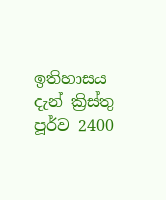ඉතිහාසය දැන් ක්‍රිස්‌තු පූර්ව 2400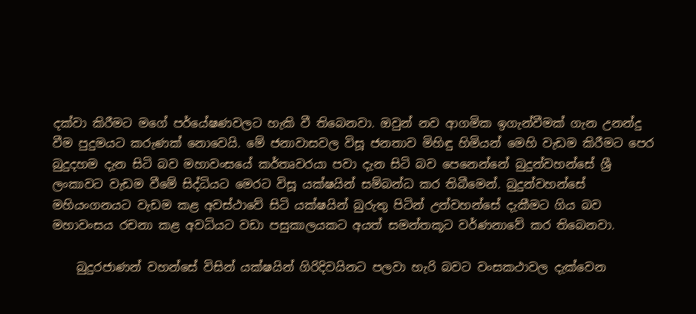දක්‌වා කිරීමට මගේ පර්යේෂණවලට හැකි වී තිබෙනවා. ඔවුන් නව ආගමික ඉගැන්වීමක්‌ ගැන උනන්දු වීම පුදුමයට කරුණක්‌ නොවෙයි. මේ ජනාවාසවල විසූ ජනතාව මිහිඳු හිමියන් මෙහි වැඩම කිරීමට පෙර බුදුදහම දැන සිටි බව මහාවංසයේ කර්තෘවරයා පවා දැන සිටි බව පෙනෙන්නේ බුදුන්වහන්සේ ශ්‍රී ලංකාවට වැඩම වීමේ සිද්ධියට මෙරට විසූ යක්‌ෂයින් සම්බන්ධ කර තිබීමෙන්. බුදුන්වහන්සේ මහියංගනයට වැඩම කළ අවස්‌ථාවේ සිටි යක්‌ෂයින් බුරුතු පිටින් උන්වහන්සේ දැකීමට ගිය බව මහාවංසය රචනා කළ අවධියට වඩා පසුකාලයකට අයත් සමන්තකූට වර්ණනාවේ කර තිබෙනවා.

    බුදුරජාණන් වහන්සේ විසින් යක්‌ෂයින් ගිරිදිවයිනට පලවා හැරි බවට වංසකථාවල දැක්‌වෙන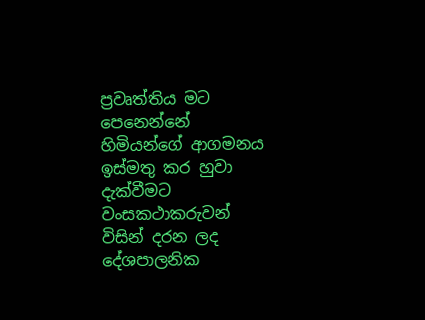ප්‍රවෘත්තිය මට පෙනෙන්නේ හිමියන්ගේ ආගමනය ඉස්‌මතු කර හුවා දැක්‌වීමට වංසකථාකරුවන් විසින් දරන ලද දේශපාලනික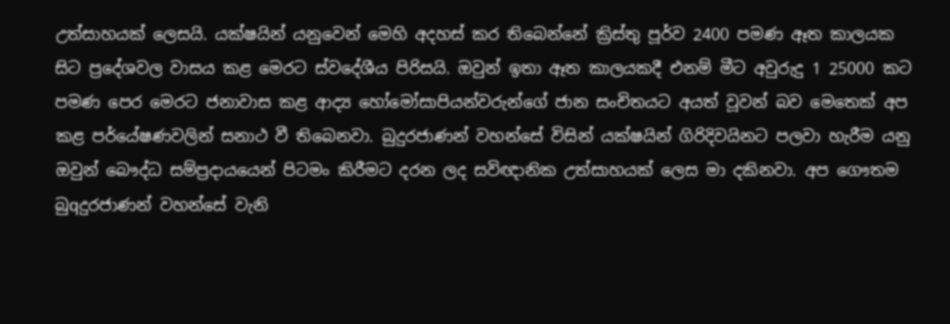උත්සාහයක්‌ ලෙසයි. යක්‌ෂයින් යනුවෙන් මෙහි අදහස්‌ කර තිබෙන්නේ ක්‍රිස්‌තු පූර්ව 2400 පමණ ඈත කාලයක සිට ප්‍රදේශවල වාසය කළ මෙරට ස්‌වදේශීය පිරිසයි. ඔවුන් ඉතා ඈත කාලයකදී එනම් මීට අවුරුදු 1 25000 කට පමණ පෙර මෙරට ජනාවාස කළ ආද්‍ය හෝමෝසාපියන්වරුන්ගේ ජාන සංචිතයට අයත් වූවන් බව මෙතෙක්‌ අප කළ පර්යේෂණවලින් සනාථ වී තිබෙනවා. බුදුරජාණන් වහන්සේ විසින් යක්‌ෂයින් ගිරිදිවයිනට පලවා හැරීම යනු ඔවුන් බෞද්ධ සම්ප්‍රදායයෙන් පිටමං කිරීමට දරන ලද සවිඥානික උත්සාහයක්‌ ලෙස මා දකිනවා. අප ගෞතම බුqදුරජාණන් වහන්සේ වැනි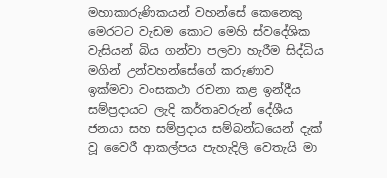මහාකාරුණිකයන් වහන්සේ කෙනෙකු මෙරටට වැඩම කොට මෙහි ස්‌වදේශික වැසියන් බිය ගන්වා පලවා හැරීම සිද්ධිය මගින් උන්වහන්සේගේ කරුණාව ඉක්‌මවා වංසකථා රචනා කළ ඉන්දීය සම්ප්‍රදායට ලැදි කර්තෘවරුන් දේශීය ජනයා සහ සම්ප්‍රදාය සම්බන්ධයෙන් දැක්‌ වූ වෛරී ආකල්පය පැහැදිලි වෙතැයි මා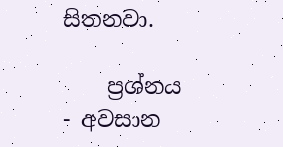සිතනවා.

    ප්‍රශ්නය - අවසාන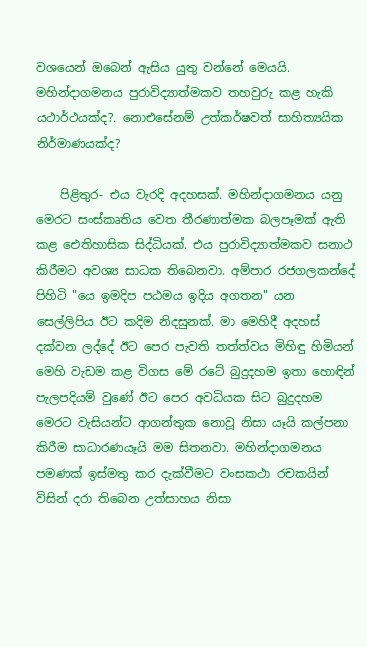වශයෙන් ඔබෙන් ඇසිය යුතු වන්නේ මෙයයි. මහින්දාගමනය පුරාවිද්‍යාත්මකව තහවුරු කළ හැකි යථාර්ථයක්‌ද?. නොඑසේනම් උත්කර්ෂවත් සාහිත්‍යයික නිර්මාණයක්‌ද?

    පිළිතුර- එය වැරදි අදහසක්‌. මහින්දාගමනය යනු මෙරට සංස්‌කෘතිය වෙත තීරණාත්මක බලපෑමක්‌ ඇති කළ ඓතිහාසික සිද්ධියක්‌. එය පුරාවිද්‍යාත්මකව සනාථ කිරීමට අවශ්‍ය සාධක තිබෙනවා. අම්පාර රජගලකන්දේ පිහිටි "යෙ ඉමදිප පඨමය ඉදිය අගතන" යන සෙල්ලිපිය ඊට කදිම නිදසුනක්‌. මා මෙහිදී අදහස්‌ දක්‌වන ලද්දේ ඊට පෙර පැවති තත්ත්වය මිහිඳු හිමියන් මෙහි වැඩම කළ විගස මේ රටේ බුදුදහම ඉතා හොඳින් පැලපදියම් වුණේ ඊට පෙර අවධියක සිට බුදුදහම මෙරට වැසියන්ට ආගන්තුක නොවූ නිසා යෑයි කල්පනා කිරීම සාධාරණයෑයි මම සිතනවා. මහින්දාගමනය පමණක්‌ ඉස්‌මතු කර දැක්‌වීමට වංසකථා රචකයින් විසින් දරා තිබෙන උත්සාහය නිසා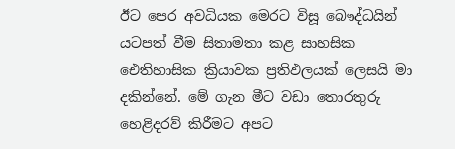ඊට පෙර අවධියක මෙරට විසූ බෞද්ධයින් යටපත් වීම සිතාමතා කළ සාහසික ඓතිහාසික ක්‍රියාවක ප්‍රතිඵලයක්‌ ලෙසයි මා දකින්නේ. මේ ගැන මීට වඩා තොරතුරු හෙළිදරව් කිරීමට අපට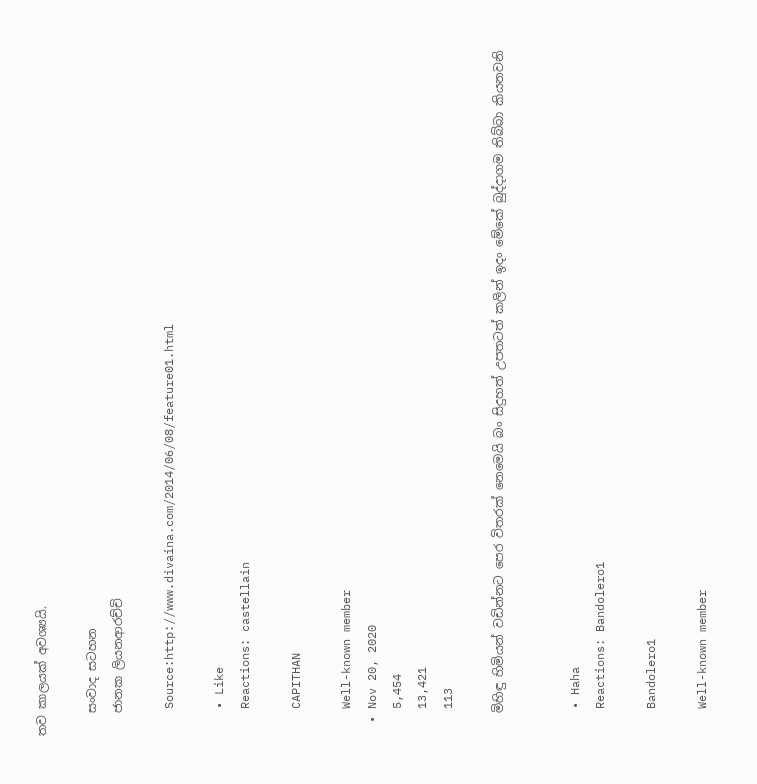තව කාලයක්‌ අවශ්‍යයි.

    සංවාද සටහන
    ජානක ලියනආරච්චි

    Source:http://www.divaina.com/2014/06/08/feature01.html

    • Like
    Reactions: castellain

    CAPITHAN

    Well-known member
  • Nov 20, 2020
    5,454
    13,421
    113

    මිහිඳු හිමියන් වඩින්නට පෙර විතරක් නෙමෙයි බං සිදුහත් උපතටත් කලින් ඉදං මේකේ බුද්දාගම තිබ්බා කියනවනි


    • Haha
    Reactions: Bandolero1

    Bandolero1

    Well-known member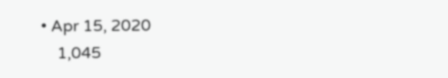• Apr 15, 2020
    1,045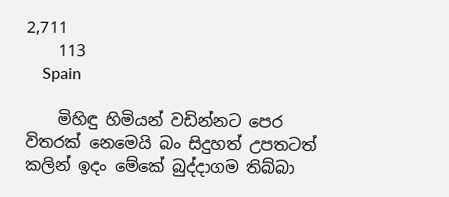2,711
    113
    Spain

    මිහිඳු හිමියන් වඩින්නට පෙර විතරක් නෙමෙයි බං සිදුහත් උපතටත් කලින් ඉදං මේකේ බුද්දාගම තිබ්බා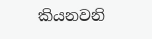කියනවනි